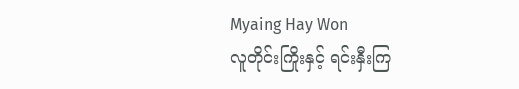Myaing Hay Won
လူတိုင်းကြိုးနှင့် ရင်းနှီးကြ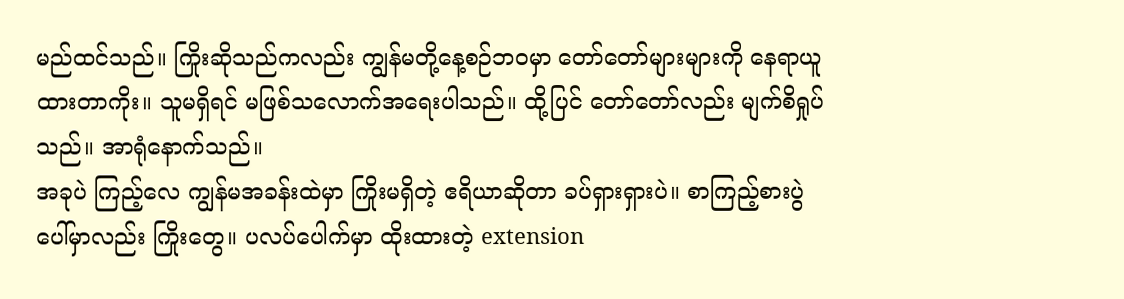မည်ထင်သည်။ ကြိုးဆိုသည်ကလည်း ကျွန်မတို့နေ့စဉ်ဘဝမှာ တော်တော်များများကို နေရာယူထားတာကိုး။ သူမရှိရင် မဖြစ်သလောက်အရေးပါသည်။ ထို့ပြင် တော်တော်လည်း မျက်စိရှုပ်သည်။ အာရုံနောက်သည်။
အခုပဲ ကြည့်လေ ကျွန်မအခန်းထဲမှာ ကြိုးမရှိတဲ့ ဧရိယာဆိုတာ ခပ်ရှားရှားပဲ။ စာကြည့်စားပွဲပေါ်မှာလည်း ကြိုးတွေ။ ပလပ်ပေါက်မှာ ထိုးထားတဲ့ extension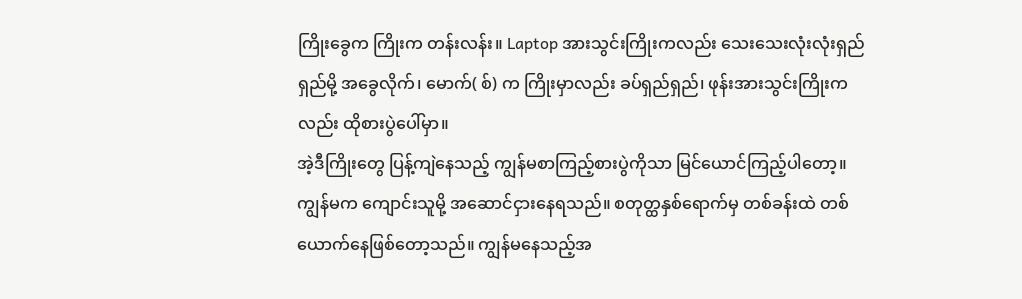ကြိုးခွေက ကြိုးက တန်းလန်း။ Laptop အားသွင်းကြိုးကလည်း သေးသေးလုံးလုံးရှည်ရှည်မို့ အခွေလိုက်၊ မောက်( စ်) က ကြိုးမှာလည်း ခပ်ရှည်ရှည်၊ ဖုန်းအားသွင်းကြိုးကလည်း ထိုစားပွဲပေါ်မှာ။
အဲ့ဒီကြိုးတွေ ပြန့်ကျဲနေသည့် ကျွန်မစာကြည့်စားပွဲကိုသာ မြင်ယောင်ကြည့်ပါတော့။
ကျွန်မက ကျောင်းသူမို့ အဆောင်ငှားနေရသည်။ စတုတ္ထနှစ်ရောက်မှ တစ်ခန်းထဲ တစ်ယောက်နေဖြစ်တော့သည်။ ကျွန်မနေသည့်အ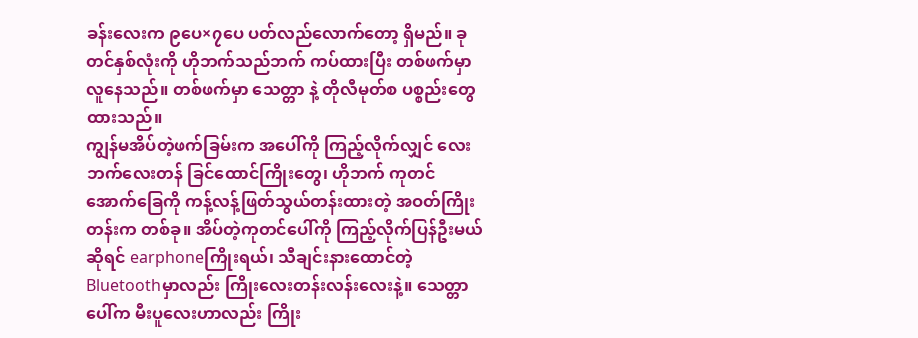ခန်းလေးက ၉ပေ×၇ပေ ပတ်လည်လောက်တော့ ရှိမည်။ ခုတင်နှစ်လုံးကို ဟိုဘက်သည်ဘက် ကပ်ထားပြီး တစ်ဖက်မှာလူနေသည်။ တစ်ဖက်မှာ သေတ္တာ နဲ့ တိုလီမုတ်စ ပစ္စည်းတွေထားသည်။
ကျွန်မအိပ်တဲ့ဖက်ခြမ်းက အပေါ်ကို ကြည့်လိုက်လျှင် လေးဘက်လေးတန် ခြင်ထောင်ကြိုးတွေ၊ ဟိုဘက် ကုတင်အောက်ခြေကို ကန့်လန့်ဖြတ်သွယ်တန်းထားတဲ့ အဝတ်ကြိုးတန်းက တစ်ခု။ အိပ်တဲ့ကုတင်ပေါ်ကို ကြည့်လိုက်ပြန်ဦးမယ်ဆိုရင် earphoneကြိုးရယ်၊ သီချင်းနားထောင်တဲ့ Bluetoothမှာလည်း ကြိုးလေးတန်းလန်းလေးနဲ့။ သေတ္တာ ပေါ်က မီးပူလေးဟာလည်း ကြိုး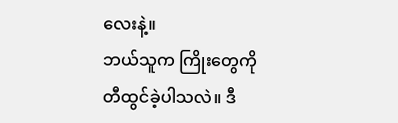လေးနဲ့။
ဘယ်သူက ကြိုးတွေကို တီထွင်ခဲ့ပါသလဲ။ ဒီ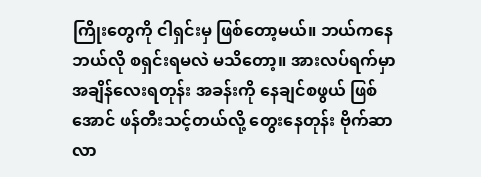ကြိုးတွေကို ငါရှင်းမှ ဖြစ်တော့မယ်။ ဘယ်ကနေ ဘယ်လို စရှင်းရမလဲ မသိတော့။ အားလပ်ရက်မှာ အချိန်လေးရတုန်း အခန်းကို နေချင်စဖွယ် ဖြစ်အောင် ဖန်တီးသင့်တယ်လို့ တွေးနေတုန်း ဗိုက်ဆာလာ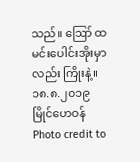သည်။ ဪ ထမင်းပေါင်းအိုးမှာလည်း ကြိုးနဲ့။
၁၈.၈.၂၀၁၉
မြိုင်ဟေဝန်
Photo credit to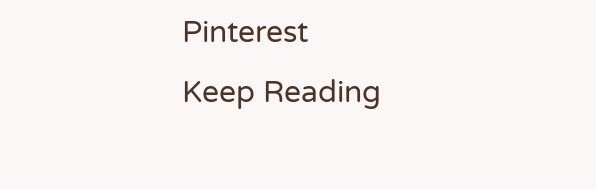Pinterest
Keep Reading